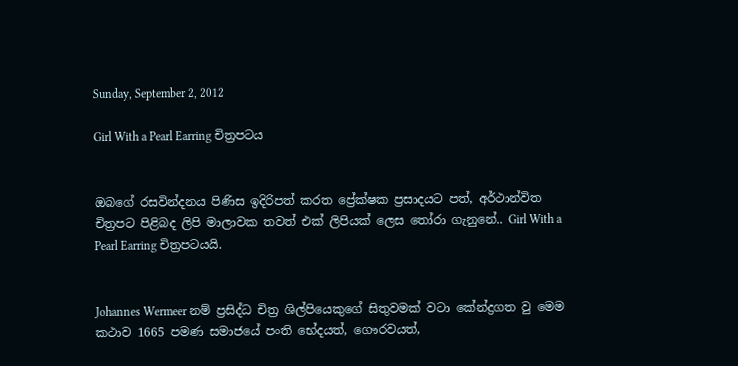Sunday, September 2, 2012

Girl With a Pearl Earring චිත්‍රපටය


ඔබගේ රසවින්දනය පිණිස ඉදිරිපත් කරත ප්‍රේක්ෂක ප්‍රසාදයට පත්, අර්ථාන්විත චිත්‍රපට පිළිබද ලිපි මාලාවක තවත් එක් ලිපියක් ලෙස තෝරා ගැනුනේ.. Girl With a Pearl Earring චිත්‍රපටයයි.


Johannes Wermeer නම් ප්‍රසිද්ධ චිත්‍ර ශිල්පියෙකුගේ සිතුවමක් වටා කේන්ද්‍රගත වු මෙම කථාව 1665 පමණ සමාජයේ පංති භේදයත්, ගෞරවයත්,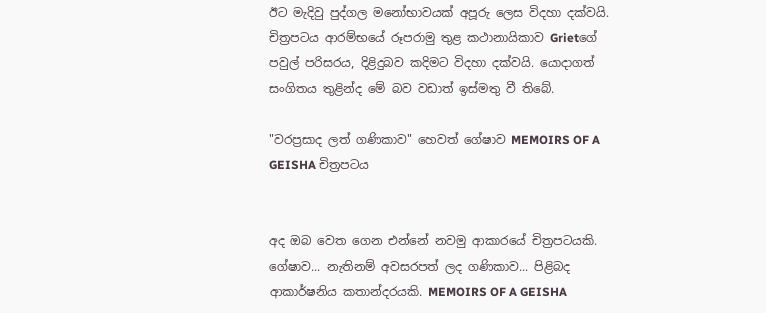ඊට මැදිවු පුද්ගල මනෝභාවයක් අපූරු ලෙස විදහා දක්වයි. චිත්‍රපටය ආරම්භයේ රූපරාමු තුළ කථානායිකාව Grietගේ පවුල් පරිසරය, දිළිදුබව කදිමට විදහා දක්වයි. යොදාගත් සංගිතය තුළින්ද මේ බව වඩාත් ඉස්මතු වී තිබේ.

"වරප්‍රසාද ලත් ගණිකාව" හෙවත් ගේෂාව MEMOIRS OF A GEISHA චිත්‍රපටය


අද ඔබ වෙත ගෙන එන්නේ නවමු ආකාරයේ චිත්‍රපටයකි. ගේෂාව... නැතිනම් අවසරපත් ලද ගණිකාව... පිළිබද ආකාර්ෂනිය කතාන්දරයකි. MEMOIRS OF A GEISHA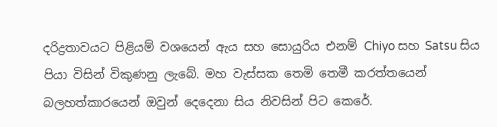දරිද්‍රතාවයට පිළියම් වශයෙන් ඇය සහ සොයුරිය එනම් Chiyo සහ Satsu සිය පියා විසින් විකුණනු ලැබේ. මහ වැස්සක තෙමි තෙමී කරත්තයෙන් බලහත්කාරයෙන් ඔවුන් දෙදෙනා සිය නිවසින් පිට කෙරේ.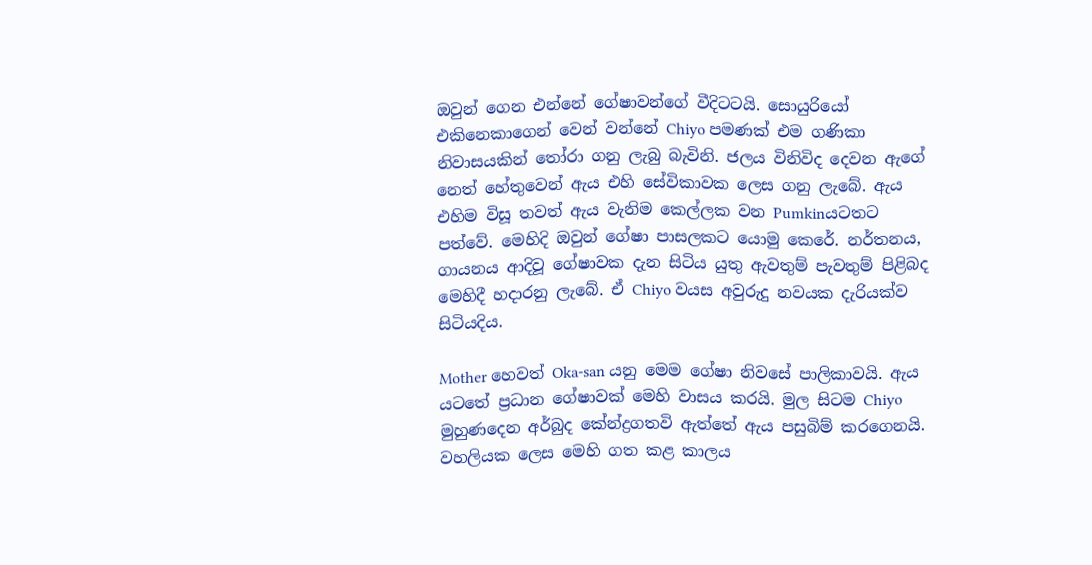ඔවුන් ගෙන එන්නේ ගේෂාවන්ගේ වීදිටටයි. සොයුරියෝ එකිනෙකාගෙන් වෙන් වන්නේ Chiyo පමණක් එම ගණිකා නිවාසයකින් තෝරා ගනු ලැබු බැවිනි. ජලය විනිවිද දෙවන ඇගේ නෙත් හේතුවෙන් ඇය එහි සේවිකාවක ලෙස ගනු ලැබේ. ඇය එහිම විසූ තවත් ඇය වැනිම කෙල්ලක වන Pumkinයටතට පත්වේ. මෙහිදි ඔවුන් ගේෂා පාසලකට යොමු කෙරේ. නර්තනය, ගායනය ආදිවූ ගේෂාවක දැන සිටිය යුතු ඇවතුම් පැවතුම් පිළිබද මෙහිදී හදාරනු ලැබේ. ඒ Chiyo වයස අවුරුදු නවයක දැරියක්ව සිටියදිය.

Mother හෙවත් Oka-san යනු මෙම ගේෂා නිවසේ පාලිකාවයි. ඇය යටතේ ප්‍රධාන ගේෂාවක් මෙහි වාසය කරයි. මුල සිටම Chiyo මුහුණදෙන අර්බුද කේන්ද්‍රගතවි ඇත්තේ ඇය පසුබිම් කරගෙනයි. වහලියක ලෙස මෙහි ගත කළ කාලය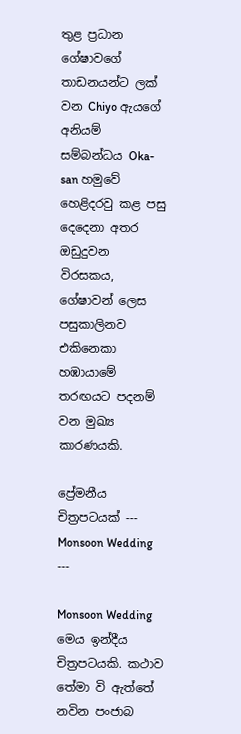තුළ ප්‍රධාන ගේෂාවගේ තාඩනයන්ට ලක් වන Chiyo ඇයගේ අනියම් සම්බන්ධය Oka-san හමුවේ හෙළිදරවු කළ පසු දෙදෙනා අතර ඔඩුදුවන විරසකය, ගේෂාවන් ලෙස පසුකාලිනව එකිනෙකා හඹායාමේ තරඟයට පදනම් වන මුඛ්‍ය කාරණයකි.

ප්‍රේමනීය චිත්‍රපටයක් --- Monsoon Wedding ---

Monsoon Wedding මෙය ඉන්දීය චිත්‍රපටයකි. කථාව තේමා වි ඇත්තේ නවින පංජාබ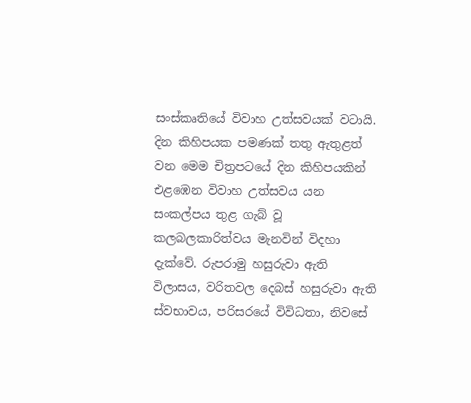සංස්කෘතියේ විවාහ උත්සවයක් වටායි. දින කිහිපයක පමණක් තතු ඇතුළත් වන මෙම චිත්‍රපටයේ දින කිහිපයකින් එළඹෙන විවාහ උත්සවය යන සංකල්පය තුළ ගැබ් වූ කලබලකාරිත්වය මැනවින් විදහා දැක්වේ. රුපරාමු හසුරුවා ඇති විලාසය, වරිතවල දෙබස් හසුරුවා ඇති ස්වභාවය, පරිසරයේ විවිධතා, නිවසේ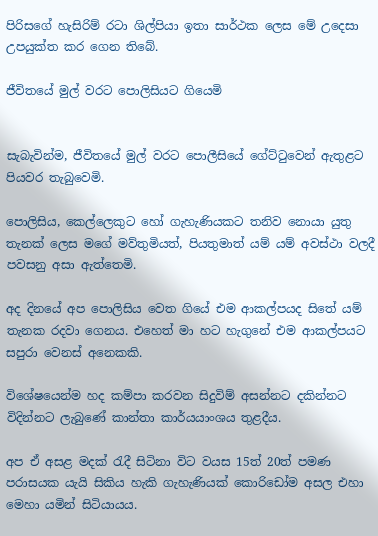පිරිසගේ හැසිරිම් රටා ශිල්පියා ඉතා සාර්ථක ලෙස මේ උදෙසා උපයුක්ත කර ගෙන තිබේ.

ජීවිතයේ මුල් වරට පොලිසියට ගියෙමි


සැබැවින්ම, ජීවිතයේ මුල් වරට පොලීසියේ ගේට්ටුවෙන් ඇතුළට පියවර තැබුවෙමි.

පොලිසිය, කෙල්ලෙකුට හෝ ගැහැණියකට තනිව නොයා යුතු තැනක් ලෙස මගේ මව්තුමියත්, පියතුමාත් යම් යම් අවස්ථා වලදී පවසනු අසා ඇත්තෙමි.

අද දිනයේ අප පොලිසිය වෙත ගියේ එම ආකල්පයද සිතේ යම් තැනක රදවා ගෙනය. එහෙත් මා හට හැගුනේ එම ආකල්පයට සපුරා වෙනස් අනෙකකි.

විශේෂයෙන්ම හද කම්පා කරවන සිදුවිම් අසන්නට දකින්නට විදින්නට ලැබුණේ කාන්තා කාර්යයාංශය තුළදීය.

අප ඒ අසළ මදක් රැදී සිටිනා විට වයස 15ත් 20ත් පමණ පරාසයක යැයි සිකිය හැකි ගැහැණියක් කොරිඩෝම අසල එහා මෙහා යමින් සිටියායය.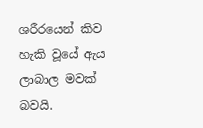ශරීරයෙන් කිව හැකි වූයේ ඇය ලාබාල මවක් බවයි.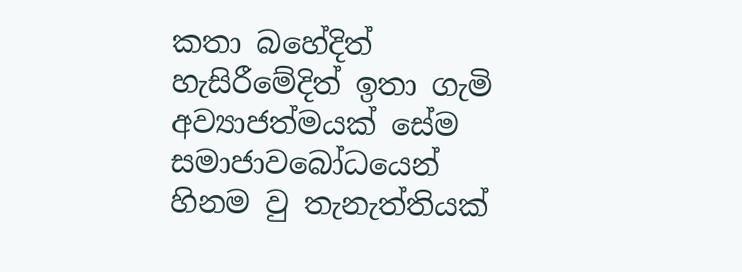කතා බහේදිත් හැසිරීමේදිත් ඉතා ගැමි අව්‍යාජත්මයක් සේම සමාජාවබෝධයෙන් හිනම වු තැනැත්තියක්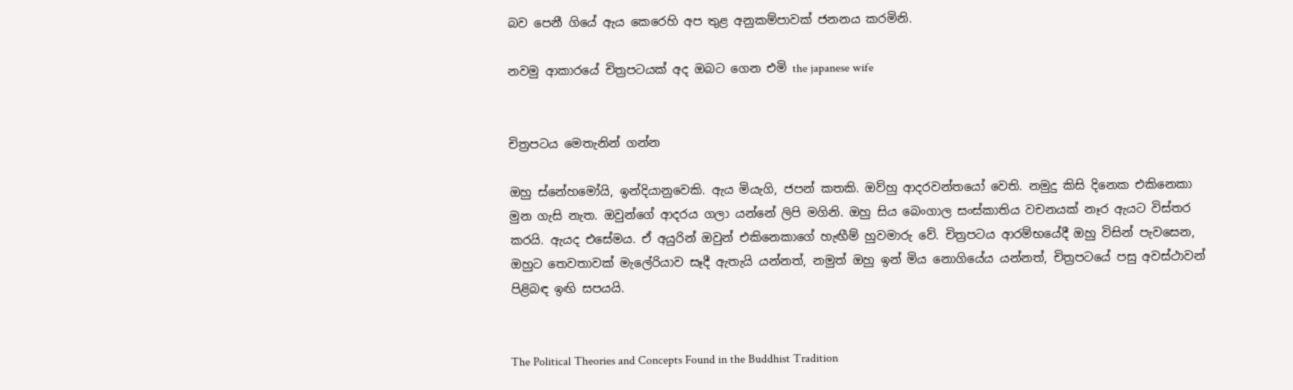බව පෙනී ගියේ ඇය කෙරෙහි අප තුළ අනුකම්පාවක් ජනනය කරමිනි.

නවමු ආකාරයේ චිත්‍රපටයක් අද ඔබට ‍ගෙන එමි the japanese wife


චිත්‍රපටය ‍මෙතැනින් ගන්න

ඔහු ස්‍‍නේහ‍මෝයි, ඉන්දියානු‍වෙකි. ඇය මියැගි, ජපන් කතකි. ඔව්හු ආදරවන්ත‍යෝ ‍වෙති. නමුදු කිසි දිනෙක එකි‍නෙකා මුන ගැසි නැත. ඔවුන්ගේ ආදරය ගලා යන්නේ ලිපි මගිනි. ඔහු සිය ‍බෙංගාල සංස්කාතිය වචනයක් නෑර ඇයට විස්තර කරයි. ඇයද එසේමය. ඒ අයුරින් ඔවුන් එකිනෙකාගේ හැඟීම් හුවමාරු වේ. චිත්‍රපටය ආරම්භ‍යේදී ඔහු විසින් පැව‍සෙන, ඔහුට ‍තෙවතාවක් මැලේරියාව සෑදී ඇතැයි යන්නත්, නමුත් ඔහු ඉන් මිය නොගි‍යේය යන්නත්, චිත්‍රපටයේ පසු අවස්ථාවන් පිළිබඳ ඉඟි සපයයි.


The Political Theories and Concepts Found in the Buddhist Tradition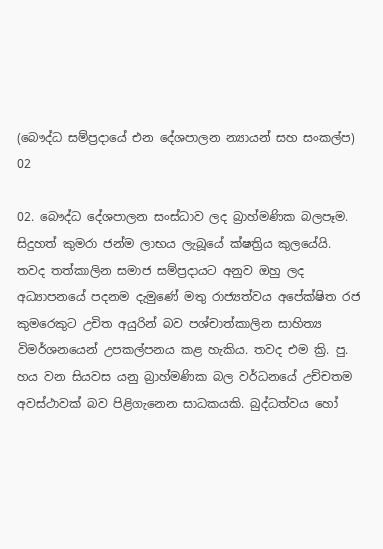(බෞද්ධ සම්ප්‍රදායේ එන දේශපාලන න්‍යායන් සහ සංකල්ප) 02

02. බෞද්ධ දේශපාලන සංස්ධාව ලද බ්‍රාහ්මණික බලපෑම.
සිදුහත් කුමරා ජන්ම ලාභය ලැබූයේ ක්ෂත්‍රිය කුලයේයි. තවද තත්කාලින සමාජ සම්ප්‍රදායට අනුව ඔහු ලද අධ්‍යාපනයේ පදනම දැමුණේ මතු රාජ්‍යත්වය අපේක්ෂිත රජ කුමරෙකුට උචිත අයුරින් බව පශ්චාත්කාලින සාහිත්‍ය විමර්ශනයෙන් උපකල්පනය කළ හැකිය. තවද එම ක්‍රි. පු. හය වන සියවස යනු බ්‍රාහ්මණික බල වර්ධනයේ උච්චතම අවස්ථාවක් බව පිළිගැනෙන සාධකයකි. බුද්ධත්වය හෝ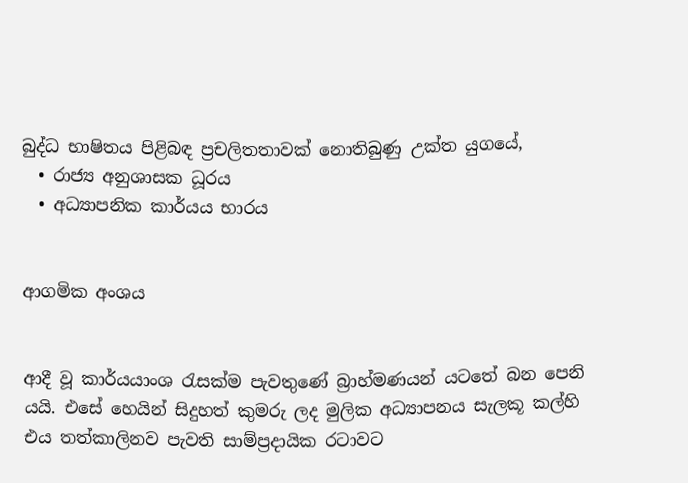බුද්ධ භාෂිතය පිළිබඳ ප්‍රචලිතතාවක් නොතිබුණු උක්ත යුගයේ,
  • රාජ්‍ය අනුශාසක ධූරය
  • අධ්‍යාපනික කාර්යය භාරය


ආගමික අංශය


ආදී වූ කාර්යයාංශ රැසක්ම පැවතුණේ බ්‍රාහ්මණයන් යටතේ බන පෙනි යයි. එසේ හෙයින් සිදුහත් කුමරු ලද මුලික අධ්‍යාපනය සැලකූ කල්හි එය තත්කාලිනව පැවති සාම්ප්‍රදායික රටාවට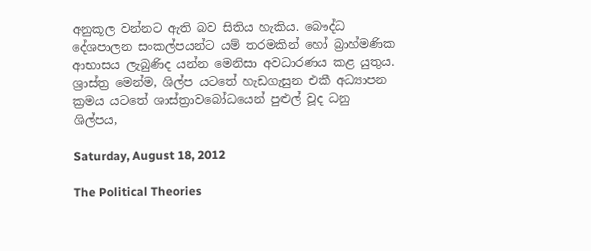අනුකූල වන්නට ඇති බව සිතිය හැකිය. බෞද්ධ දේශපාලන සංකල්පයන්ට යම් තරමකින් හෝ බ්‍රාහ්මණික ආභාසය ලැබුණිද යන්න මෙනිසා අවධාරණය කළ යුතුය. ශ්‍රාස්ත්‍ර මෙන්ම, ශිල්ප යටතේ හැඩගැසුන එකී අධ්‍යාපන ක්‍රමය යටතේ ශාස්ත්‍රාවබෝධයෙන් පුළුල් වූද ධනු ශිල්පය,

Saturday, August 18, 2012

The Political Theories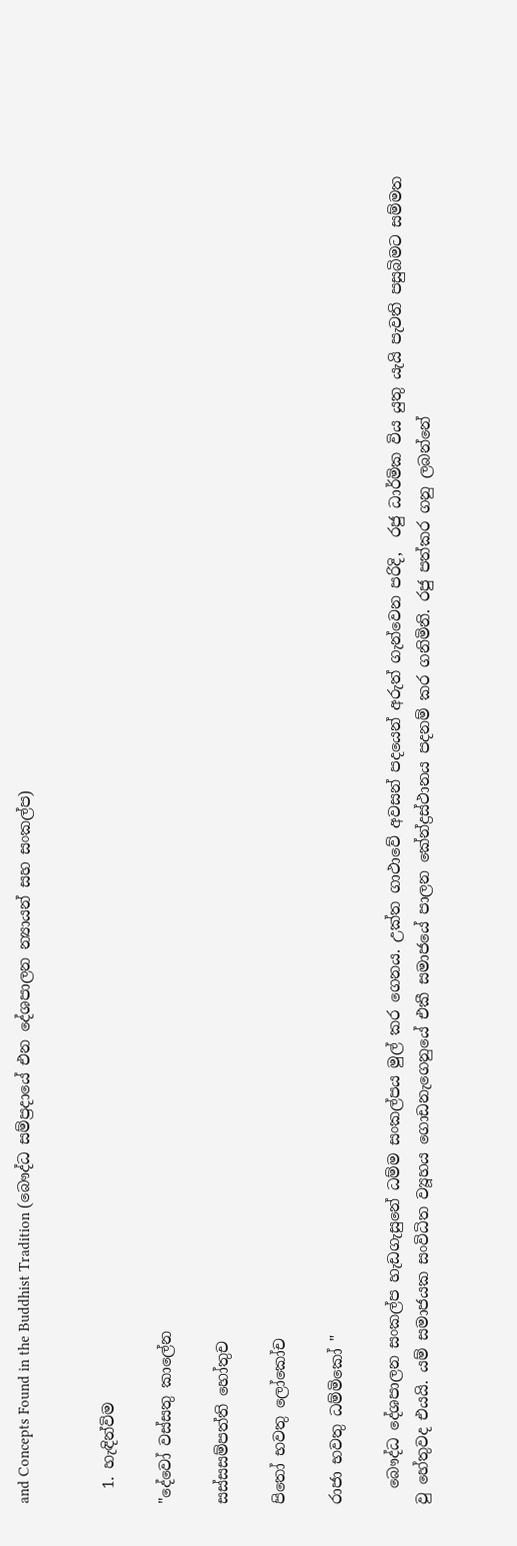and Concepts Found in the Buddhist Tradition (බෞද්ධ සම්ප්‍රදායේ එන දේශපාලන න්‍යායන් සහ සංකල්ප)


  1. හැඳින්විම

"දේවෝ වස්සතු කාලේන

සස්සසම්පත්ති හෝතුච

පිතෝ භවතු ලෝකෝච

රාජා භවතු ධම්මිකෝ "

  බෞද්ධ දේශපාලන සංකල්ප හැඩගැසුනේ ධම්ම සංකල්පය මුල් කර ගෙනය. උක්ත ගාථාවේ අවසන් පදයෙන් අරුත් ගැන්වෙන පරිදි,  රජු ධාර්මික විය යුතු යැයි පැවති පසුබිමට සම්මත වු හේතුවද එයයි. යම් සමාජයක සංවිධිත ව්‍යූහය ගොඩනැගෙනුයේ එකී සමාජයේ පාලන කේන්ද්‍රස්ථානය පදනම් කර ගනිමිනි. රජු පත්කර ගනු ලබන්නේ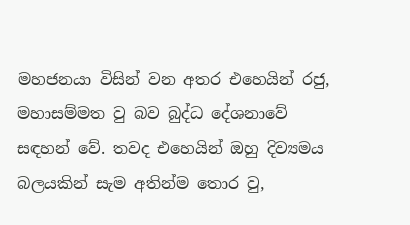මහජනයා විසින් වන අතර එහෙයින් රජු, මහාසම්මත වු බව බුද්ධ දේශනාවේ සඳහන් වේ. තවද එහෙයින් ඔහු දිව්‍යමය බලයකින් සැම අතින්ම තොර වු,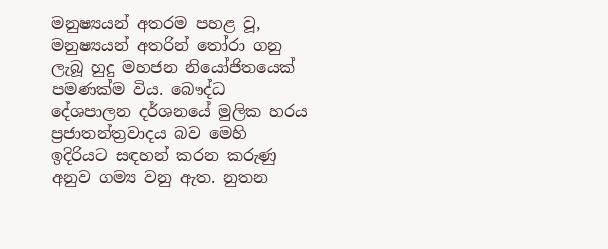මනුෂ්‍යයන් අතරම පහළ වූ, මනුෂ්‍යයන් අතරින් තෝරා ගනු ලැබූ හුදු මහජන නියෝජිතයෙක් පමණක්ම විය. බෞද්ධ දේශපාලන දර්ශනයේ මුලික හරය ප්‍රජාතන්ත්‍රවාදය බව මෙහි ඉදිරියට සඳහන් කරන කරුණු අනුව ගම්‍ය වනු ඇත. නුතන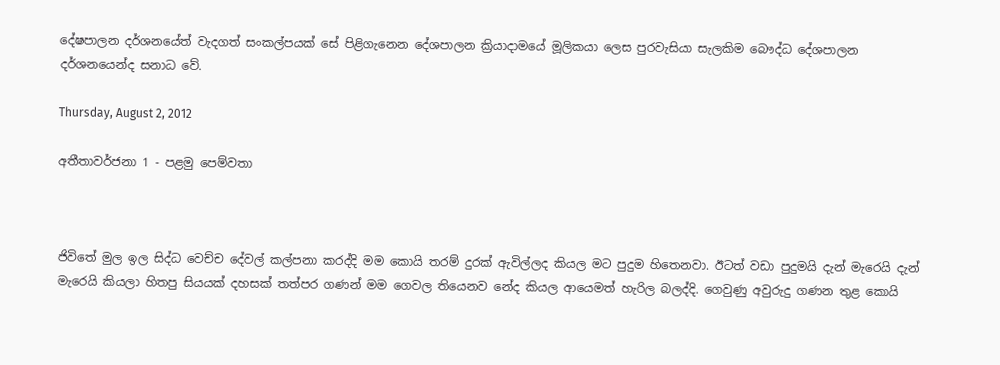දේෂපාලන දර්ශනයේත් වැදගත් සංකල්පයක් සේ පිළිගැනෙන දේශපාලන ක්‍රියාදාමයේ මූලිකයා ලෙස පුරවැසියා සැලකිම බෞද්ධ දේශපාලන දර්ශනයෙන්ද සනාධ වේ.

Thursday, August 2, 2012

අතීතාවර්ජනා 1 - පළමු පෙම්වතා



ජිවිතේ මුල ඉල සිද්ධ වෙච්ච දේවල් කල්පනා කරද්දි මම කොයි තරම් දුරක් ඇවිල්ලද කියල මට පුදුම හිතෙනවා. ඊටත් වඩා පුදුමයි දැන් මැරෙයි දැන් මැරෙයි කියලා හිතපු සියයක් දහසක් තත්පර ගණන් මම ගෙවල තියෙනව නේද කියල ආයෙමත් හැරිල බලද්දි. ගෙවුණු අවුරුදු ගණන තුළ කොයි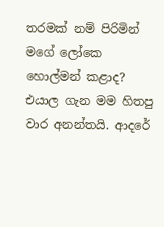තරමක් නම් පිරිමින් මගේ ලෝකෙ හොල්මන් කළාද? එයාල ගැන මම හිතපු වාර අනන්තයි. ආදරේ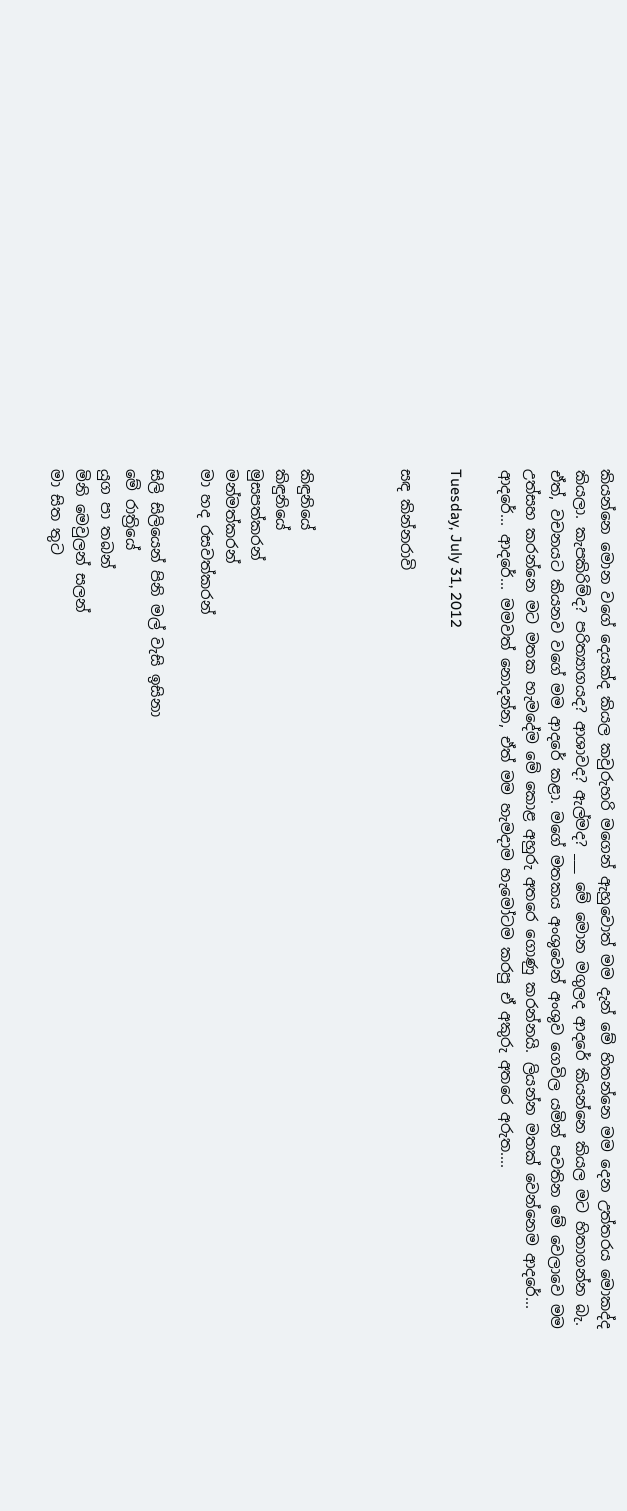කියන්නෙ මොන වගේ දෙයක්ද කියල කවුරුහරි මගෙන් ඇහුවොත් මම දැන් මේ හිතන්නෙ මම දෙන උත්තරය මොකද්ද කියලා. කැපකිරිම්ද? පරිත්‍යාගයද? ආශාවද? ඇල්මද? ___ මේ මොන මගුලද ආදරේ කියන්නෙ කියල මට හිතාගන්න බැ. ඒත්, වචනයට කියනව වගේ මම ආදරේ කළා. මගේ මතකය අංශුවෙන් අංශුව ගෙවිල යමින් පවතින මේ වෙලාවෙ මම උත්සහ කරන්නෙ මට මතක හැමදේම මේ කොළ අහුරු අතරෙ ගොණු කරන්නයි. ලියන්න මතක් වෙන්නෙම ආදරේ... ආදරේ... ආදරේ... මමවත් නොදන්න, ඒත් මම හැමදාම හැමෝටම කරපු ඒ අකුරු අතරෙ අරුත....

Tuesday, July 31, 2012

සඳ කින්නරාවි



කිඳුනියේ
කිඳුනියේ
මුසපත්කරන්
මන්මත්කරන්
මා හද රසවත්කරන්

සිලි සිලියෙන් පිනි මල් වැසි ඉසිනා
මේ රාත්‍රියේ
යුග පා තබන්
මිනි මෙවුලන් සලන්
මා සිත තුට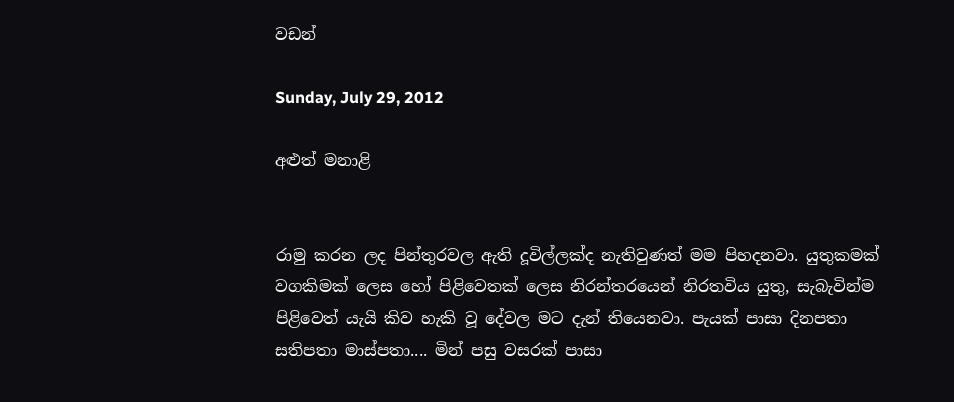වඩන්

Sunday, July 29, 2012

අළුත් මනාළි


රාමු කරන ලද පින්තුරවල ඇති දූවිල්ලක්ද නැතිවුණත් මම පිහදනවා. යුතුකමක් වගකිමක් ලෙස හෝ පිළිවෙතක් ලෙස නිරන්තරයෙන් නිරතවිය යුතු, සැබැවින්ම පිළිවෙත් යැයි කිව හැකි වූ දේවල මට දැන් තියෙනවා. පැයක් පාසා දිනපතා සතිපතා මාස්පතා.... මින් පසු වසරක් පාසා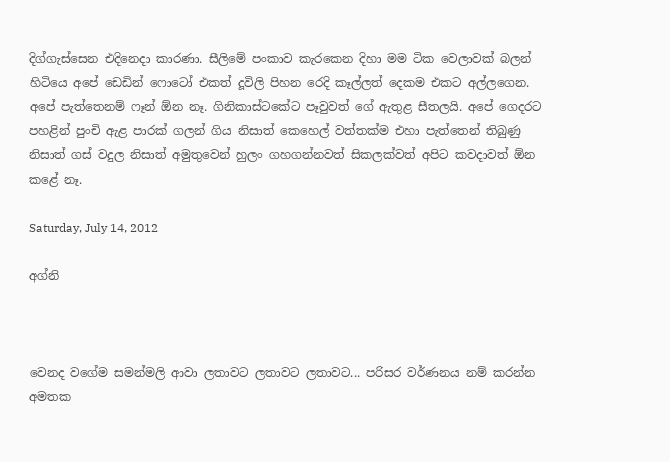දිග්ගැස්සෙන එදිනෙදා කාරණා. සීලිමේ පංකාව කැරකෙන දිහා මම ටික වෙලාවක් බලන් හිටියෙ අපේ ඩෙඩින් ෆොටෝ එකත් දූවිලි පිහන රෙදි කෑල්ලත් දෙකම එකට අල්ලගෙන. අපේ පැත්තෙනම් ‍ෆෑන් ඕන නෑ. ගිනිකාස්ටකේට පෑවුවත් ගේ ඇතුළ සීතලයි. අපේ ගෙදරට පහළින් පුංචි ඇළ පාරක් ගලන් ගිය නිසාත් කෙහෙල් වත්තක්ම එහා පැත්තෙන් තිබුණු නිසාත් ගස් වදුල නිසාත් අමුතුවෙන් හුලං ගහගන්නවත් සිකලක්වත් අපිට කවදාවත් ඕන කළේ නෑ.

Saturday, July 14, 2012

අග්නි



වෙනද වගේම සමන්මලි ආවා ලතාවට ලතාවට ලතාවට... පරිසර වර්ණනය නම් කරන්න අමතක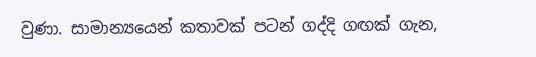වුණා. සාමාන්‍යයෙන් කතාවක් පටන් ගද්දි ගඟක් ගැන,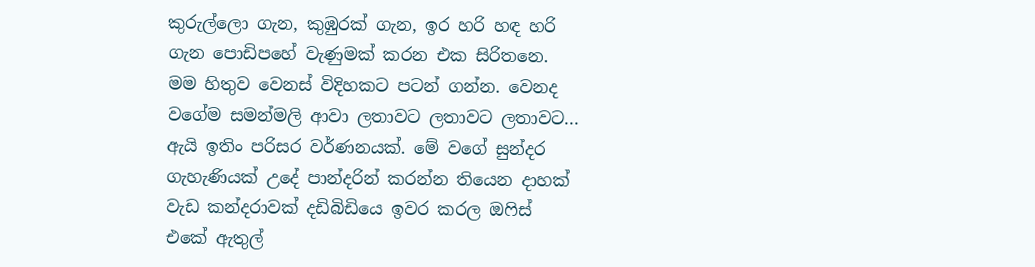කුරුල්ලො ගැන, කුඹුරක් ගැන, ඉර හරි හඳ හරි ගැන පොඩිපහේ වැණුමක් කරන එක සිරිතනෙ. මම හිතුව වෙනස් විදිහකට පටන් ගන්න. වෙනද වගේම සමන්මලි ආවා ලතාවට ලතාවට ලතාවට... ඇයි ඉතිං පරිසර වර්ණනයක්. මේ වගේ සුන්දර ගැහැණියක් උදේ පාන්දරින් කරන්න තියෙන දාහක් වැඩ කන්දරාවක් දඩිබිඩියෙ ඉවර කරල ඔෆිස් එකේ ඇතුල්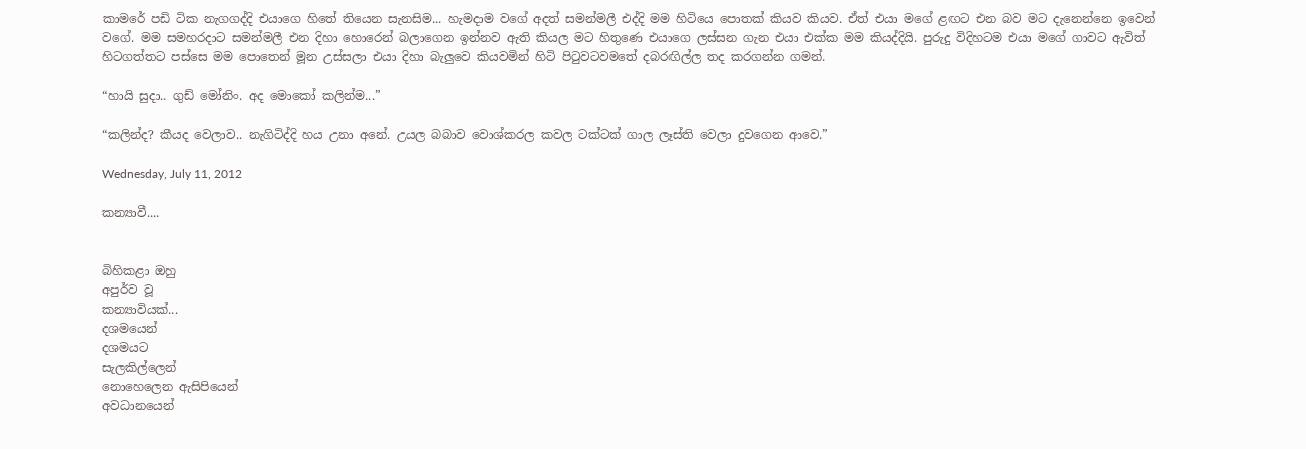කාමරේ පඩි ටික නැගගද්දි එයාගෙ හිතේ තියෙන සැනසිම... හැමදාම වගේ අදත් සමන්මලී එද්දි මම හිටියෙ පොතක් කියව කියව. ඒත් එයා මගේ ළඟට එන බව මට දැනෙන්නෙ ඉවෙන් වගේ. මම සමහරදාට සමන්මලී එන දිහා හොරෙන් බලාගෙන ඉන්නව ඇති කියල මට හිතුණෙ එයාගෙ ලස්සන ගැන එයා එක්ක මම කියද්දියි. පුරුදු විදිහටම එයා මගේ ගාවට ඇවිත් හිටගත්තට පස්සෙ මම පොතෙන් මූන උස්සලා එයා දිහා බැලුවෙ කියවමින් හිටි පිටුවටවමතේ දබරඟිල්ල තද කරගන්න ගමන්.

“හායි සුදා.. ගුඩ් මෝනිං. අද මොකෝ කලින්ම...”

“කලින්ද? කීයද වෙලාව.. නැගිටිද්දි හය උනා අනේ. උයල බබාව වොශ්කරල කවල ටක්ටක් ගාල ලෑස්ති වෙලා දුවගෙන ආවෙ.”

Wednesday, July 11, 2012

කන්‍යාවී....


බිහිකළා ඔහු
අපුර්ව වූ
කන්‍යාවියක්...
දශමයෙන්
දශමයට
සැලකිල්ලෙන්
නොහෙලෙන ඇසිපියෙන්
අවධානයෙන්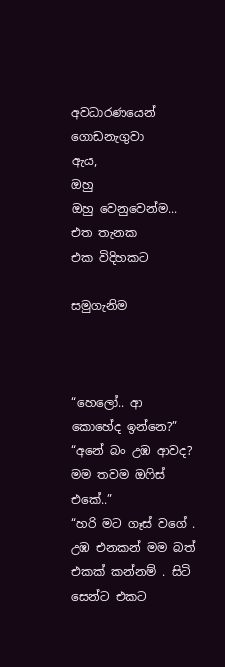අවධාරණයෙන්
ගොඩනැගුවා
ඇය,
ඔහු
ඔහු වෙනුවෙන්ම...
එත තැනක
එක විදිහකට

සමුගැනිම



“හෙලෝ.. ආ කොහේද ඉන්නෙ?”
“අනේ බං උඹ ආවද? මම තවම ඔෆිස් එකේ..”
“හරි මට ගෑස් වගේ . උඹ එනකන් මම බත් එකක් කන්නම් . සිටි සෙන්ට එකට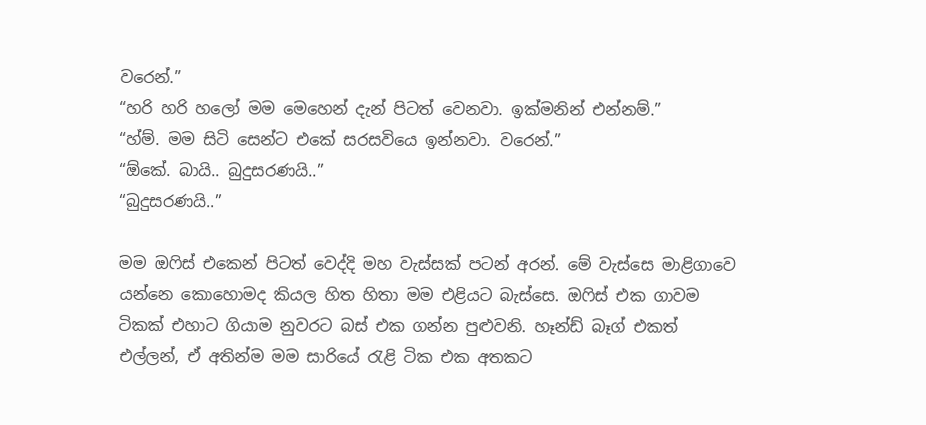වරෙන්.”
“හරි හරි හලෝ මම මෙහෙන් දැන් පිටත් වෙනවා. ඉක්මනින් එන්නම්.”
“හ්ම්. මම සිටි සෙන්ට එකේ සරසවියෙ ඉන්නවා. වරෙන්.”
“ඕකේ. බායි.. බුදුසරණයි..”
“බුදුසරණයි..”

මම ඔෆිස් එකෙන් පිටත් වෙද්දි මහ වැස්සක් පටන් අරන්. මේ වැස්සෙ මාළිගාවෙ යන්නෙ කොහොමද කියල හිත හිතා මම එළියට බැස්සෙ. ඔෆිස් එක ගාවම ටිකක් එහාට ගියාම නුවරට බස් එක ගන්න පුළුවනි. හෑන්ඩ් බෑග් එකත් එල්ලන්, ඒ අතින්ම මම සාරියේ රැළි ටික එක අතකට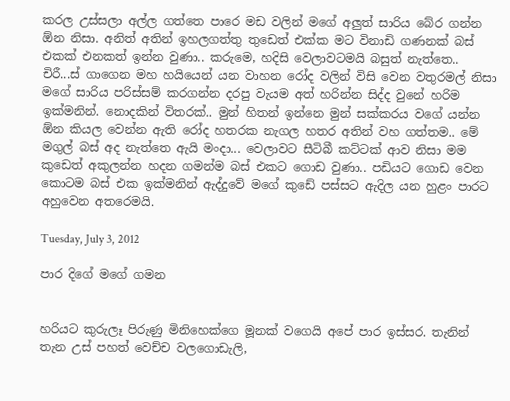කරල උස්සලා අල්ල ගත්තෙ පාරෙ මඩ වලින් මගේ අලුත් සාරිය බේර ගන්න ඕන නිසා. අනිත් අතින් ඉහලගත්තු තුඩෙත් එක්ක මට විනාඩි ගණනක් බස් එකක් එනකත් ඉන්න වුණා.. කරුමෙ, හදිසි වෙලාවටමයි බසුත් නැත්තෙ.. චිරී...ස් ගාගෙන මහ හයියෙන් යන වාහන රෝද වලින් විසි වෙන වතුරමල් නිසා මගේ සාරිය පරිස්සම් කරගන්න දරපු වැයම අත් හරින්න සිද්ද වුනේ හරිම ඉක්මනින්. නොදකින් විතරක්.. මුන් හිතන් ඉන්නෙ මුන් සක්කරය වගේ යන්න ඕන කියල වෙන්න ඇති රෝද හතරක නැගල හතර අතින් වහ ගත්තම.. මේ මගුල් බස් අද නැත්තෙ ඇයි මංදා... වෙලාවට සීටිබී කට්ටක් ආව නිසා මම කුඩෙත් අකුලන්න හදන ගමන්ම බස් එකට ගොඩ වුණා.. පඩිය‍ට ගොඩ වෙන කොටම බස් එක ඉක්මනින් ඇද්දුවේ මගේ කුඩේ පස්සට ඇදිල යන හුළං පාරට අහුවෙන අතරෙමයි.

Tuesday, July 3, 2012

පාර දිගේ මගේ ගමන


හරියට කුරුලෑ පිරුණු මිනිහෙක්ගෙ මූනක් වගෙයි අපේ පාර ඉස්සර. තැනින් තැන උස් පහත් වෙච්ච වලගොඩැලි,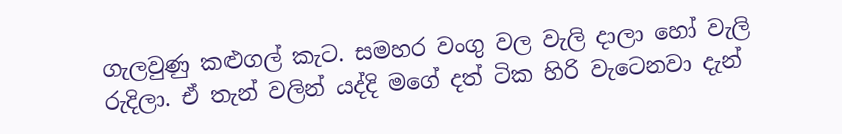ගැලවුණු කළුගල් කැට. සමහර වංගු වල වැලි දාලා හෝ වැලි රුදිලා. ඒ තැන් වලින් යද්දි මගේ දත් ටික හිරි වැටෙනවා දැන්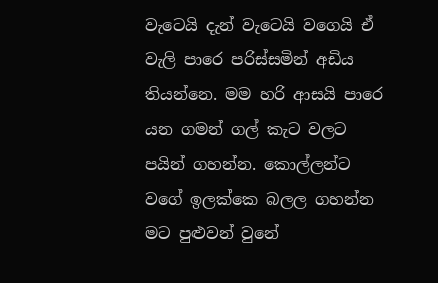වැටෙයි දැන් වැටෙයි වගෙයි ඒ වැලි පාරෙ පරිස්සමින් අඩිය තියන්නෙ. මම හරි ආසයි පාරෙ යන ගමන් ගල් කැට වලට පයින් ගහන්න. කොල්ලන්ට වගේ ඉලක්කෙ බලල ගහන්න මට පුළුවන් වුනේ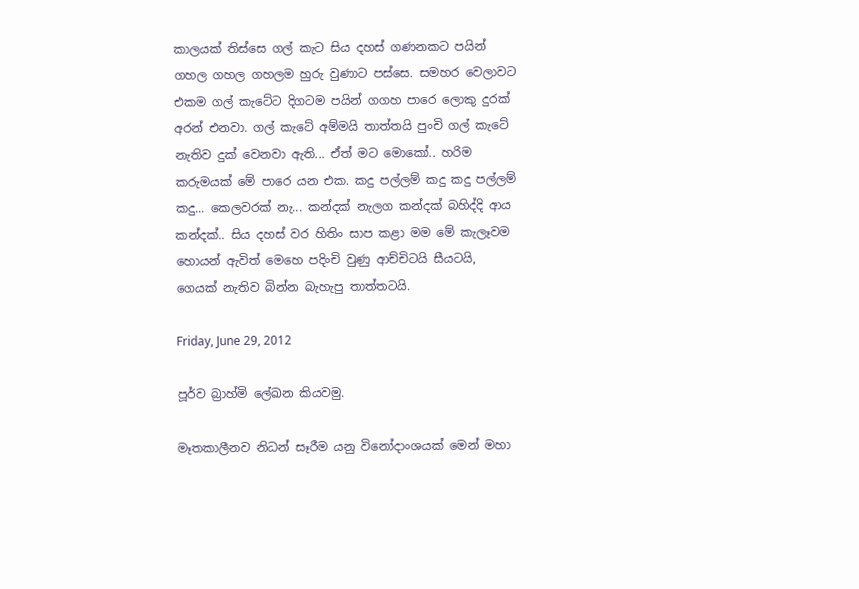කාලයක් තිස්සෙ ගල් කැට සිය දහස් ගණනකට පයින් ගහල ගහල ගහලම හුරු වුණාට පස්සෙ. සමහර වෙලාවට එකම ගල් කැටේට දිගටම පයින් ගගහ පාරෙ ලොකු දුරක් අරන් එනවා. ගල් කැටේ අම්මයි තාත්තයි පුංචි ගල් කැටේ නැතිව දුක් වෙනවා ඇති... ඒත් මට මොකෝ.. හරිම කරුමයක් මේ පාරෙ යන එක. කදු පල්ලම් කදු කදු පල්ලම් කදු... කෙලවරක් නැ... කන්දක් නැලග කන්දක් බහිද්දි ආය කන්දක්.. සිය දහස් වර හිතිං සාප කළා මම මේ කැලෑවම හොයන් ඇවිත් මෙහෙ පදිංචි වුණු ආච්චිටයි සීයටයි, ගෙයක් නැතිව බින්න බැහැපු තාත්තටයි.

Friday, June 29, 2012

පූර්ව බ්‍රාහ්මි ලේඛන කියවමු.

මෑතකාලීනව නිධන් සෑරීම යනු විනෝදාංශයක් මෙන් මහා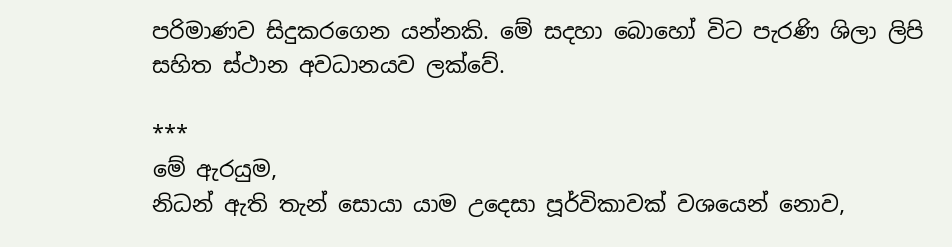පරිමාණව සිදුකරගෙන යන්නකි. මේ සදහා බොහෝ විට පැරණි ශිලා ලිපි සහිත ස්ථාන අවධානයව ලක්වේ.

***
මේ ඇරයුම,
නිධන් ඇති තැන් සොයා යාම උදෙසා පූර්විකාවක් වශයෙන් නොව,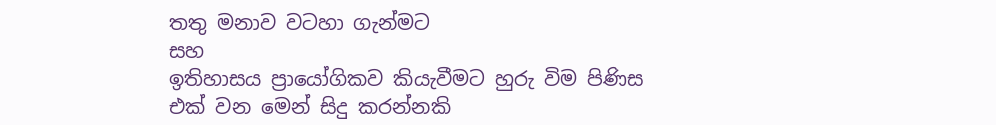තතු මනාව වටහා ගැන්මට
සහ
ඉතිහාසය ප්‍රායෝගිකව කියැවීමට හුරු විම පිණිස
එක් වන මෙන් සිදු කරන්නකි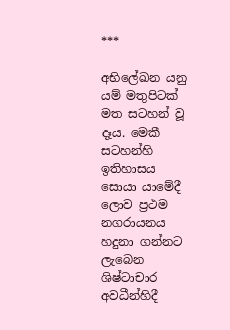***

අභිලේඛන යනු යම් මතුපිටක් මත සටහන් වූ දෑය. මෙකී සටහන්හි ඉතිහාසය සොයා යාමේදී ලොව ප්‍රථම නගරායනය හදුනා ගන්නට ලැබෙන ශිෂ්ටාචාර අවධීන්හිදී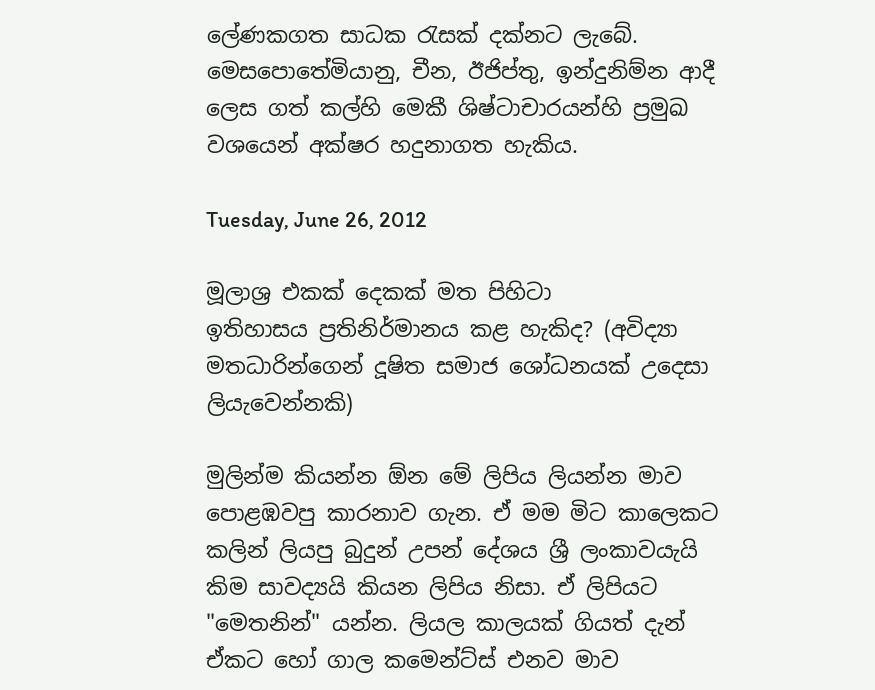ලේණකගත සාධක රැසක් දක්නට ලැබේ. මෙසපොතේමියානු, චීන, ඊජිප්තු, ඉන්දුනිම්න ආදී ලෙස ගත් කල්හි මෙකී ශිෂ්ටාචාරයන්හි ප්‍රමුඛ වශයෙන් අක්ෂර හදුනාගත හැකිය.

Tuesday, June 26, 2012

මූලාශ්‍ර එකක් දෙකක් මත පිහිටා ඉතිහාසය ‍ප්‍රතිනිර්මානය කළ හැකිද? (අවිද්‍යා මතධාරින්ගෙන් දූෂිත සමාජ ශෝධනයක් උදෙසා ලියැවෙන්නකි)

මුලින්ම කියන්න ඕන මේ ලිපිය ලියන්න මාව පොළඹවපු කාරනාව ගැන. ඒ මම මිට කාලෙකට කලින් ලියපු බුදුන් උපන් දේශය ශ්‍රී ලංකාවයැයි කිම සාවද්‍යයි කියන ලිපිය නිසා. ඒ ලිපියට "මෙතනින්" යන්න. ලියල කාලයක් ගියත් දැන් ඒකට හෝ ගාල කමෙන්ට්ස් එනව මාව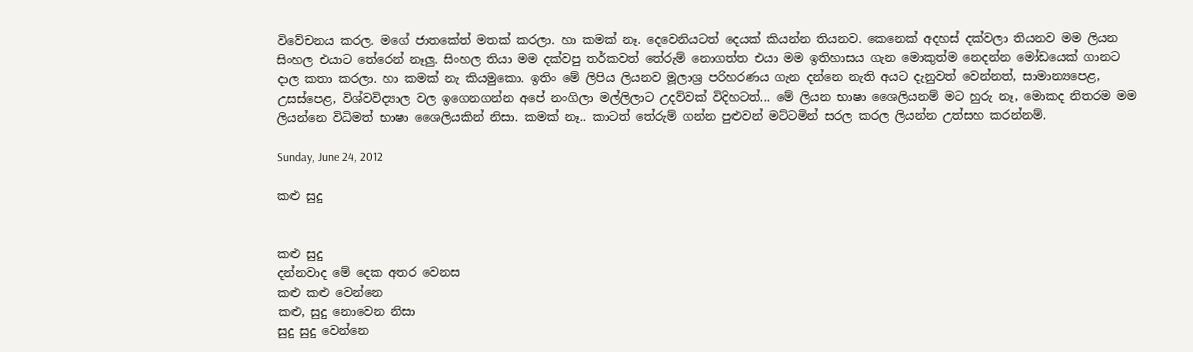විවේචනය කරල. මගේ ජාතකේත් මතක් කරලා. හා කමක් නෑ. දෙවෙනියටත් දෙයක් කියන්න තියනව. කෙනෙක් අදහස් දක්වලා තියනව මම ලියන සිංහල එයාට තේරෙන් නෑලු. සිංහල තියා මම දක්වපු තර්කවත් තේරුම් නොගත්ත එයා මම ඉතිහාසය ගැන මොකුත්ම නෙදන්න මෝඩයෙක් ගානට දාල කතා කරලා. හා කමක් නැ කියමුකො. ඉතිං මේ ලිපිය ලියනව මූලාශ්‍ර පරිහරණය ගැන දන්නෙ නැති අයට දැනුවත් වෙන්නත්, සාමාන්‍යපෙළ, උසස්පෙළ, විශ්වවිද්‍යාල වල ඉගෙනගන්න අපේ නංගිලා මල්ලිලාට උදව්වක් විදිහටත්... මේ ලියන භාෂා ශෛලියනම් මට හුරු නෑ, මොකද නිතරම මම ලියන්නෙ විධිමත් භාෂා ශෛලියකින් නිසා. කමක් නෑ.. කාටත් තේරුම් ගන්න පුළුවන් මට්ටමින් සරල කරල ලියන්න උත්සහ කරන්නම්.

Sunday, June 24, 2012

කළු සුදු


කළු සුදු
දන්නවාද මේ දෙක අතර වෙනස
කළු කළු වෙන්නෙ
කළු, සුදු නොවෙන නිසා
සුදු සුදු වෙන්නෙ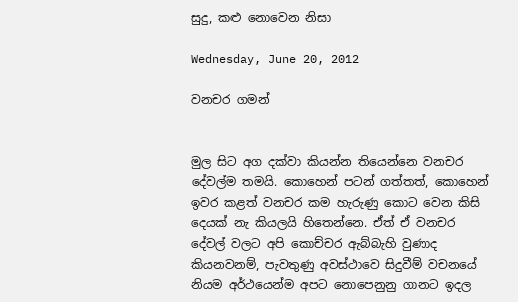සුදු, කළු නොවෙන නිසා

Wednesday, June 20, 2012

වනචර ගමන්


මුල සිට අග දක්වා කියන්න තියෙන්නෙ වනචර දේවල්ම තමයි. කොහෙන් පටන් ගත්තත්, කොහෙන් ඉවර කළත් වනචර කම හැරුණු කොට වෙන කිසි දෙයක් නැ කියලයි හිතෙන්නෙ. ඒත් ඒ වනචර දේවල් වලට අපි කොච්චර ඇබ්බැහි වුණාද කියනවනම්, පැවතුණු අවස්ථාවෙ සිදුවීම් වචනයේ නියම අර්ථයෙන්ම අපට නොපෙනුනු ගානට ඉදල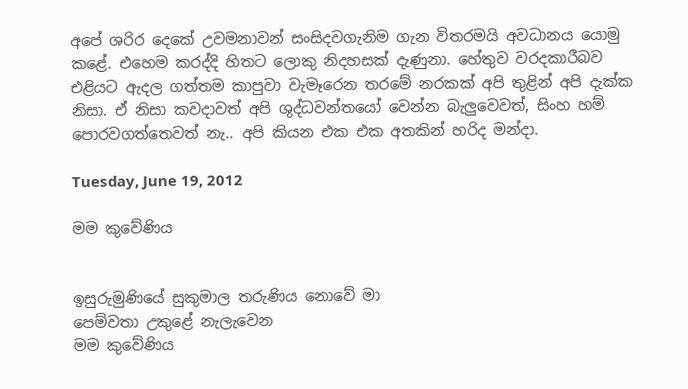අපේ ශරිර දෙකේ උවමනාවන් සංසිදවගැනිම ගැන විතරමයි අවධානය යොමු කළේ. එහෙම කරද්දි හිතට ලොකු නිදහසක් දැණුනා. හේතුව වරදකාරීබව එළියට ඇදල ගත්තම කාපුවා වැමෑරෙන තරමේ නරකක් අපි තුළින් අපි දැක්ක නිසා. ඒ නිසා කවදාවත් අපි ශුද්ධවන්තයෝ වෙන්න බැලුවෙවත්, සිංහ හම් පොරවගත්තෙවත් නැ.. අපි කියන එක එක අතකින් හරිද මන්දා.

Tuesday, June 19, 2012

මම කුවේණිය


ඉසුරුමුණියේ සුකුමාල තරුණිය නොවේ මා
පෙම්වතා උකු‍ළේ නැලැවෙන
මම කුවේණිය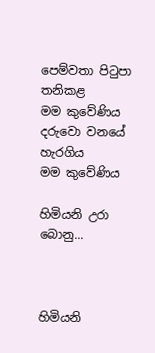පෙම්වතා පිටුපා තනිකළ
මම කුවේණිය
දරුවො වනයේ හැරගිය
මම කුවේණිය

හිමියනි උරා බොනු...



හිමියනි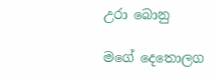උරා බොනු

මගේ දෙතොලග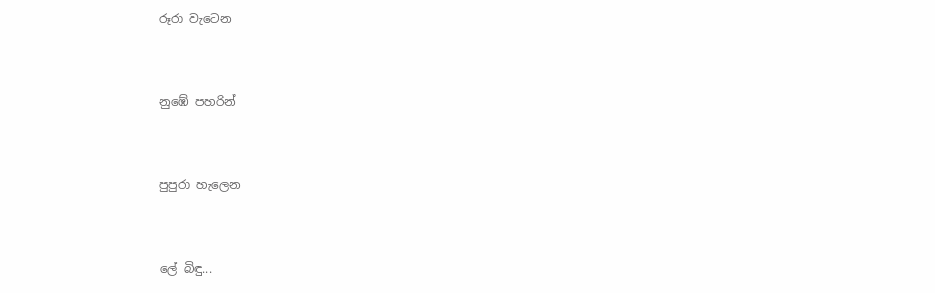රූරා වැටෙන


නුඹේ පහරින්


පුපුරා හැලෙන


ලේ බිඳු...